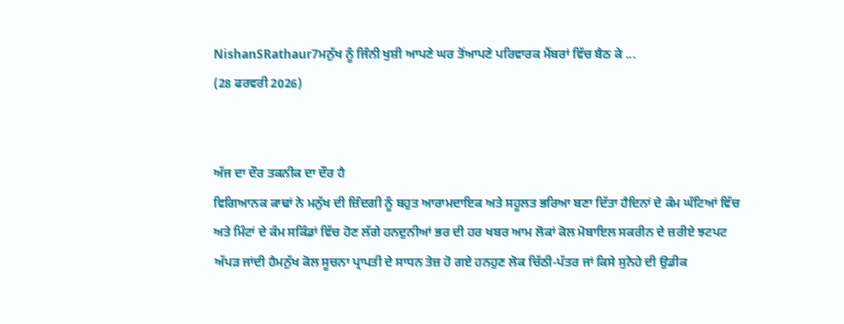NishanSRathaur7ਮਨੁੱਖ ਨੂੰ ਜਿੰਨੀ ਖੁਸ਼ੀ ਆਪਣੇ ਘਰ ਤੋਂਆਪਣੇ ਪਰਿਵਾਰਕ ਮੈਂਬਰਾਂ ਵਿੱਚ ਬੈਠ ਕੇ ...
(28 ਫਰਵਰੀ 2026)


ਅੱਜ ਦਾ ਦੌਰ ਤਕਨੀਕ ਦਾ ਦੌਰ ਹੈ
ਵਿਗਿਆਨਕ ਕਾਢਾਂ ਨੇ ਮਨੁੱਖ ਦੀ ਜ਼ਿੰਦਗੀ ਨੂੰ ਬਹੁਤ ਆਰਾਮਦਾਇਕ ਅਤੇ ਸਹੂਲਤ ਭਰਿਆ ਬਣਾ ਦਿੱਤਾ ਹੈਦਿਨਾਂ ਦੇ ਕੰਮ ਘੰਟਿਆਂ ਵਿੱਚ ਅਤੇ ਮਿੰਟਾਂ ਦੇ ਕੰਮ ਸਕਿੰਡਾਂ ਵਿੱਚ ਹੋਣ ਲੱਗੇ ਹਨਦੁਨੀਆਂ ਭਰ ਦੀ ਹਰ ਖਬਰ ਆਮ ਲੋਕਾਂ ਕੋਲ ਮੋਬਾਇਲ ਸਕਰੀਨ ਦੇ ਜ਼ਰੀਏ ਝਟਪਟ ਅੱਪੜ ਜਾਂਦੀ ਹੈਮਨੁੱਖ ਕੋਲ ਸੂਚਨਾ ਪ੍ਰਾਪਤੀ ਦੇ ਸਾਧਨ ਤੇਜ਼ ਹੋ ਗਏ ਹਨਹੁਣ ਲੋਕ ਚਿੱਠੀ-ਪੱਤਰ ਜਾਂ ਕਿਸੇ ਸੁਨੇਹੇ ਦੀ ਉਡੀਕ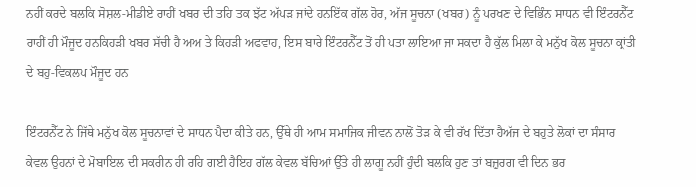ਨਹੀਂ ਕਰਦੇ ਬਲਕਿ ਸੋਸ਼ਲ-ਮੀਡੀਏ ਰਾਹੀਂ ਖਬਰ ਦੀ ਤਹਿ ਤਕ ਝੱਟ ਅੱਪੜ ਜਾਂਦੇ ਹਨਇੱਕ ਗੱਲ ਹੋਰ, ਅੱਜ ਸੂਚਨਾ (ਖਬਰ) ਨੂੰ ਪਰਖਣ ਦੇ ਵਿਭਿੰਨ ਸਾਧਨ ਵੀ ਇੰਟਰਨੈੱਟ ਰਾਹੀਂ ਹੀ ਮੌਜੂਦ ਹਨਕਿਹੜੀ ਖਬਰ ਸੱਚੀ ਹੈ ਅਅ ਤੇ ਕਿਹੜੀ ਅਫਵਾਹ, ਇਸ ਬਾਰੇ ਇੰਟਰਨੈੱਟ ਤੋਂ ਹੀ ਪਤਾ ਲਾਇਆ ਜਾ ਸਕਦਾ ਹੈ ਕੁੱਲ ਮਿਲਾ ਕੇ ਮਨੁੱਖ ਕੋਲ ਸੂਚਨਾ ਕ੍ਰਾਂਤੀ ਦੇ ਬਹੁ-ਵਿਕਲਪ ਮੌਜੂਦ ਹਨ

ਇੰਟਰਨੈੱਟ ਨੇ ਜਿੱਥੇ ਮਨੁੱਖ ਕੋਲ ਸੂਚਨਾਵਾਂ ਦੇ ਸਾਧਨ ਪੈਦਾ ਕੀਤੇ ਹਨ, ਉੱਥੇ ਹੀ ਆਮ ਸਮਾਜਿਕ ਜੀਵਨ ਨਾਲੋਂ ਤੋੜ ਕੇ ਵੀ ਰੱਖ ਦਿੱਤਾ ਹੈਅੱਜ ਦੇ ਬਹੁਤੇ ਲੋਕਾਂ ਦਾ ਸੰਸਾਰ ਕੇਵਲ ਉਹਨਾਂ ਦੇ ਮੋਬਾਇਲ ਦੀ ਸਕਰੀਨ ਹੀ ਰਹਿ ਗਈ ਹੈਇਹ ਗੱਲ ਕੇਵਲ ਬੱਚਿਆਂ ਉੱਤੇ ਹੀ ਲਾਗੂ ਨਹੀਂ ਹੁੰਦੀ ਬਲਕਿ ਹੁਣ ਤਾਂ ਬਜ਼ੁਰਗ ਵੀ ਦਿਨ ਭਰ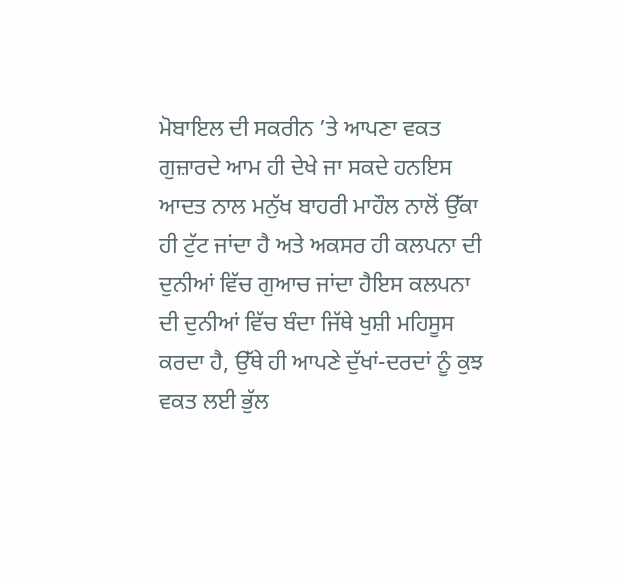ਮੋਬਾਇਲ ਦੀ ਸਕਰੀਨ ’ਤੇ ਆਪਣਾ ਵਕਤ ਗੁਜ਼ਾਰਦੇ ਆਮ ਹੀ ਦੇਖੇ ਜਾ ਸਕਦੇ ਹਨਇਸ ਆਦਤ ਨਾਲ ਮਨੁੱਖ ਬਾਹਰੀ ਮਾਹੌਲ ਨਾਲੋਂ ਉੱਕਾ ਹੀ ਟੁੱਟ ਜਾਂਦਾ ਹੈ ਅਤੇ ਅਕਸਰ ਹੀ ਕਲਪਨਾ ਦੀ ਦੁਨੀਆਂ ਵਿੱਚ ਗੁਆਚ ਜਾਂਦਾ ਹੈਇਸ ਕਲਪਨਾ ਦੀ ਦੁਨੀਆਂ ਵਿੱਚ ਬੰਦਾ ਜਿੱਥੇ ਖੁਸ਼ੀ ਮਹਿਸੂਸ ਕਰਦਾ ਹੈ, ਉੱਥੇ ਹੀ ਆਪਣੇ ਦੁੱਖਾਂ-ਦਰਦਾਂ ਨੂੰ ਕੁਝ ਵਕਤ ਲਈ ਭੁੱਲ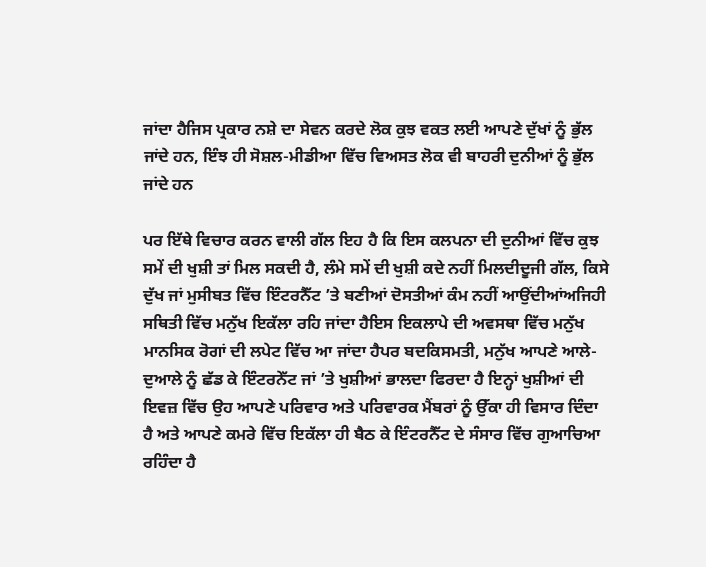ਜਾਂਦਾ ਹੈਜਿਸ ਪ੍ਰਕਾਰ ਨਸ਼ੇ ਦਾ ਸੇਵਨ ਕਰਦੇ ਲੋਕ ਕੁਝ ਵਕਤ ਲਈ ਆਪਣੇ ਦੁੱਖਾਂ ਨੂੰ ਭੁੱਲ ਜਾਂਦੇ ਹਨ, ਇੰਝ ਹੀ ਸੋਸ਼ਲ-ਮੀਡੀਆ ਵਿੱਚ ਵਿਅਸਤ ਲੋਕ ਵੀ ਬਾਹਰੀ ਦੁਨੀਆਂ ਨੂੰ ਭੁੱਲ ਜਾਂਦੇ ਹਨ

ਪਰ ਇੱਥੇ ਵਿਚਾਰ ਕਰਨ ਵਾਲੀ ਗੱਲ ਇਹ ਹੈ ਕਿ ਇਸ ਕਲਪਨਾ ਦੀ ਦੁਨੀਆਂ ਵਿੱਚ ਕੁਝ ਸਮੇਂ ਦੀ ਖੁਸ਼ੀ ਤਾਂ ਮਿਲ ਸਕਦੀ ਹੈ, ਲੰਮੇ ਸਮੇਂ ਦੀ ਖੁਸ਼ੀ ਕਦੇ ਨਹੀਂ ਮਿਲਦੀਦੂਜੀ ਗੱਲ, ਕਿਸੇ ਦੁੱਖ ਜਾਂ ਮੁਸੀਬਤ ਵਿੱਚ ਇੰਟਰਨੈੱਟ ’ਤੇ ਬਣੀਆਂ ਦੋਸਤੀਆਂ ਕੰਮ ਨਹੀਂ ਆਉਂਦੀਆਂਅਜਿਹੀ ਸਥਿਤੀ ਵਿੱਚ ਮਨੁੱਖ ਇਕੱਲਾ ਰਹਿ ਜਾਂਦਾ ਹੈਇਸ ਇਕਲਾਪੇ ਦੀ ਅਵਸਥਾ ਵਿੱਚ ਮਨੁੱਖ ਮਾਨਸਿਕ ਰੋਗਾਂ ਦੀ ਲਪੇਟ ਵਿੱਚ ਆ ਜਾਂਦਾ ਹੈਪਰ ਬਦਕਿਸਮਤੀ, ਮਨੁੱਖ ਆਪਣੇ ਆਲੇ-ਦੁਆਲੇ ਨੂੰ ਛੱਡ ਕੇ ਇੰਟਰਨੇੱਟ ਜਾਂ ’ਤੇ ਖੁਸ਼ੀਆਂ ਭਾਲਦਾ ਫਿਰਦਾ ਹੈ ਇਨ੍ਹਾਂ ਖੁਸ਼ੀਆਂ ਦੀ ਇਵਜ਼ ਵਿੱਚ ਉਹ ਆਪਣੇ ਪਰਿਵਾਰ ਅਤੇ ਪਰਿਵਾਰਕ ਮੈਂਬਰਾਂ ਨੂੰ ਉੱਕਾ ਹੀ ਵਿਸਾਰ ਦਿੰਦਾ ਹੈ ਅਤੇ ਆਪਣੇ ਕਮਰੇ ਵਿੱਚ ਇਕੱਲਾ ਹੀ ਬੈਠ ਕੇ ਇੰਟਰਨੈੱਟ ਦੇ ਸੰਸਾਰ ਵਿੱਚ ਗੁਆਚਿਆ ਰਹਿੰਦਾ ਹੈ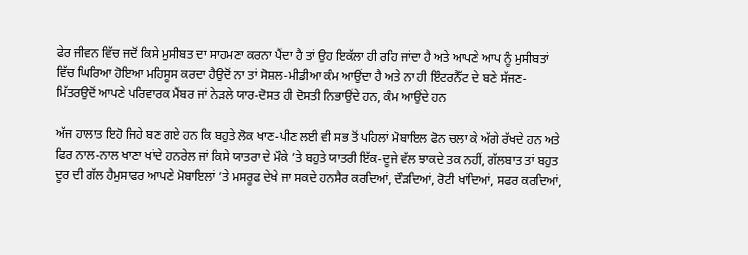ਫੇਰ ਜੀਵਨ ਵਿੱਚ ਜਦੋਂ ਕਿਸੇ ਮੁਸੀਬਤ ਦਾ ਸਾਹਮਣਾ ਕਰਨਾ ਪੈਂਦਾ ਹੈ ਤਾਂ ਉਹ ਇਕੱਲਾ ਹੀ ਰਹਿ ਜਾਂਦਾ ਹੈ ਅਤੇ ਆਪਣੇ ਆਪ ਨੂੰ ਮੁਸੀਬਤਾਂ ਵਿੱਚ ਘਿਰਿਆ ਹੋਇਆ ਮਹਿਸੂਸ ਕਰਦਾ ਹੈਉਦੋਂ ਨਾ ਤਾਂ ਸੋਸ਼ਲ-ਮੀਡੀਆ ਕੰਮ ਆਉਂਦਾ ਹੈ ਅਤੇ ਨਾ ਹੀ ਇੰਟਰਨੈੱਟ ਦੇ ਬਣੇ ਸੱਜਣ-ਮਿੱਤਰਉਦੋਂ ਆਪਣੇ ਪਰਿਵਾਰਕ ਮੈਂਬਰ ਜਾਂ ਨੇੜਲੇ ਯਾਰ-ਦੋਸਤ ਹੀ ਦੋਸਤੀ ਨਿਭਾਉਂਦੇ ਹਨ, ਕੰਮ ਆਉਂਦੇ ਹਨ

ਅੱਜ ਹਾਲਾਤ ਇਹੋ ਜਿਹੇ ਬਣ ਗਏ ਹਨ ਕਿ ਬਹੁਤੇ ਲੋਕ ਖਾਣ-ਪੀਣ ਲਈ ਵੀ ਸਭ ਤੋਂ ਪਹਿਲਾਂ ਮੋਬਾਇਲ ਫੋਨ ਚਲਾ ਕੇ ਅੱਗੇ ਰੱਖਦੇ ਹਨ ਅਤੇ ਫਿਰ ਨਾਲ-ਨਾਲ ਖਾਣਾ ਖਾਂਦੇ ਹਨਰੇਲ ਜਾਂ ਕਿਸੇ ਯਾਤਰਾ ਦੇ ਮੌਕੇ ’ਤੇ ਬਹੁਤੇ ਯਾਤਰੀ ਇੱਕ-ਦੂਜੇ ਵੱਲ ਝਾਕਦੇ ਤਕ ਨਹੀਂ, ਗੱਲਬਾਤ ਤਾਂ ਬਹੁਤ ਦੂਰ ਦੀ ਗੱਲ ਹੈਮੁਸਾਫਰ ਆਪਣੇ ਮੋਬਾਇਲਾਂ ’ਤੇ ਮਸਰੂਫ ਦੇਖੇ ਜਾ ਸਕਦੇ ਹਨਸੈਰ ਕਰਦਿਆਂ, ਦੌੜਦਿਆਂ, ਰੋਟੀ ਖਾਂਦਿਆਂ, ਸਫਰ ਕਰਦਿਆਂ,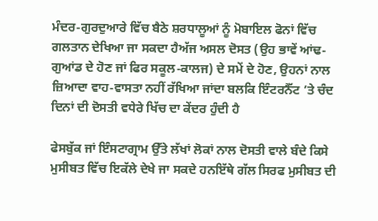ਮੰਦਰ-ਗੁਰਦੁਆਰੇ ਵਿੱਚ ਬੈਠੇ ਸ਼ਰਧਾਲੂਆਂ ਨੂੰ ਮੋਬਾਇਲ ਫੋਨਾਂ ਵਿੱਚ ਗਲਤਾਨ ਦੇਖਿਆ ਜਾ ਸਕਦਾ ਹੈਅੱਜ ਅਸਲ ਦੋਸਤ (ਉਹ ਭਾਵੇਂ ਆਂਢ-ਗੁਆਂਡ ਦੇ ਹੋਣ ਜਾਂ ਫਿਰ ਸਕੂਲ-ਕਾਲਜ) ਦੇ ਸਮੇਂ ਦੇ ਹੋਣ, ਉਹਨਾਂ ਨਾਲ ਜ਼ਿਆਦਾ ਵਾਹ-ਵਾਸਤਾ ਨਹੀਂ ਰੱਖਿਆ ਜਾਂਦਾ ਬਲਕਿ ਇੰਟਰਨੈੱਟ ’ਤੇ ਚੰਦ ਦਿਨਾਂ ਦੀ ਦੋਸਤੀ ਵਧੇਰੇ ਖਿੱਚ ਦਾ ਕੇਂਦਰ ਹੁੰਦੀ ਹੈ

ਫੇਸਬੁੱਕ ਜਾਂ ਇੰਸਟਾਗ੍ਰਾਮ ਉੱਤੇ ਲੱਖਾਂ ਲੋਕਾਂ ਨਾਲ ਦੋਸਤੀ ਵਾਲੇ ਬੰਦੇ ਕਿਸੇ ਮੁਸੀਬਤ ਵਿੱਚ ਇਕੱਲੇ ਦੇਖੇ ਜਾ ਸਕਦੇ ਹਨਇੱਥੇ ਗੱਲ ਸਿਰਫ ਮੁਸੀਬਤ ਦੀ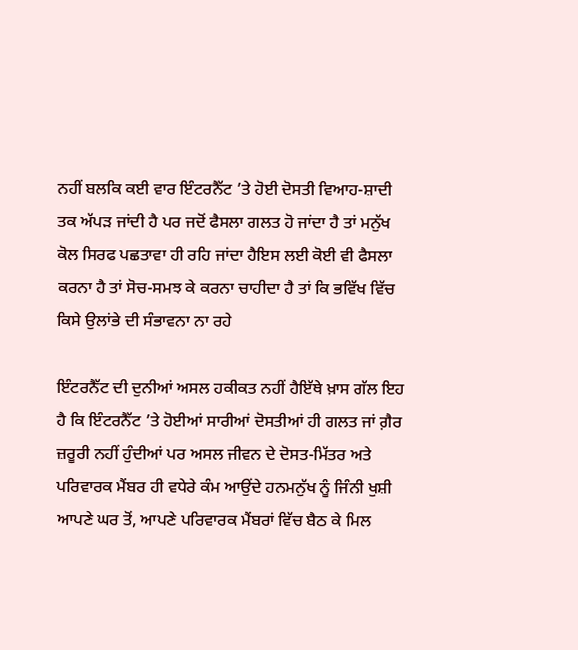ਨਹੀਂ ਬਲਕਿ ਕਈ ਵਾਰ ਇੰਟਰਨੈੱਟ ’ਤੇ ਹੋਈ ਦੋਸਤੀ ਵਿਆਹ-ਸ਼ਾਦੀ ਤਕ ਅੱਪੜ ਜਾਂਦੀ ਹੈ ਪਰ ਜਦੋਂ ਫੈਸਲਾ ਗਲਤ ਹੋ ਜਾਂਦਾ ਹੈ ਤਾਂ ਮਨੁੱਖ ਕੋਲ ਸਿਰਫ ਪਛਤਾਵਾ ਹੀ ਰਹਿ ਜਾਂਦਾ ਹੈਇਸ ਲਈ ਕੋਈ ਵੀ ਫੈਸਲਾ ਕਰਨਾ ਹੈ ਤਾਂ ਸੋਚ-ਸਮਝ ਕੇ ਕਰਨਾ ਚਾਹੀਦਾ ਹੈ ਤਾਂ ਕਿ ਭਵਿੱਖ ਵਿੱਚ ਕਿਸੇ ਉਲਾਂਭੇ ਦੀ ਸੰਭਾਵਨਾ ਨਾ ਰਹੇ

ਇੰਟਰਨੈੱਟ ਦੀ ਦੁਨੀਆਂ ਅਸਲ ਹਕੀਕਤ ਨਹੀਂ ਹੈਇੱਥੇ ਖ਼ਾਸ ਗੱਲ ਇਹ ਹੈ ਕਿ ਇੰਟਰਨੈੱਟ ’ਤੇ ਹੋਈਆਂ ਸਾਰੀਆਂ ਦੋਸਤੀਆਂ ਹੀ ਗਲਤ ਜਾਂ ਗ਼ੈਰ ਜ਼ਰੂਰੀ ਨਹੀਂ ਹੁੰਦੀਆਂ ਪਰ ਅਸਲ ਜੀਵਨ ਦੇ ਦੋਸਤ-ਮਿੱਤਰ ਅਤੇ ਪਰਿਵਾਰਕ ਮੈਂਬਰ ਹੀ ਵਧੇਰੇ ਕੰਮ ਆਉਂਦੇ ਹਨਮਨੁੱਖ ਨੂੰ ਜਿੰਨੀ ਖੁਸ਼ੀ ਆਪਣੇ ਘਰ ਤੋਂ, ਆਪਣੇ ਪਰਿਵਾਰਕ ਮੈਂਬਰਾਂ ਵਿੱਚ ਬੈਠ ਕੇ ਮਿਲ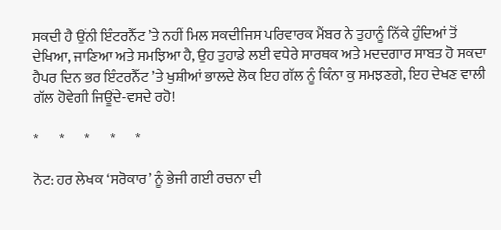ਸਕਦੀ ਹੈ ਉਂਨੀ ਇੰਟਰਨੈੱਟ ’ਤੇ ਨਹੀਂ ਮਿਲ ਸਕਦੀਜਿਸ ਪਰਿਵਾਰਕ ਮੈਂਬਰ ਨੇ ਤੁਹਾਨੂੰ ਨਿੱਕੇ ਹੁੰਦਿਆਂ ਤੋਂ ਦੇਖਿਆ, ਜਾਣਿਆ ਅਤੇ ਸਮਝਿਆ ਹੈ, ਉਹ ਤੁਹਾਡੇ ਲਈ ਵਧੇਰੇ ਸਾਰਥਕ ਅਤੇ ਮਦਦਗਾਰ ਸਾਬਤ ਹੋ ਸਕਦਾ ਹੈਪਰ ਦਿਨ ਭਰ ਇੰਟਰਨੈੱਟ ’ਤੇ ਖੁਸ਼ੀਆਂ ਭਾਲਦੇ ਲੋਕ ਇਹ ਗੱਲ ਨੂੰ ਕਿੰਨਾ ਕੁ ਸਮਝਣਗੇ, ਇਹ ਦੇਖਣ ਵਾਲੀ ਗੱਲ ਹੋਵੇਗੀ ਜਿਊਂਦੇ-ਵਸਦੇ ਰਹੋ!

*       *       *       *       *

ਨੋਟ: ਹਰ ਲੇਖਕ ‘ਸਰੋਕਾਰ’ ਨੂੰ ਭੇਜੀ ਗਈ ਰਚਨਾ ਦੀ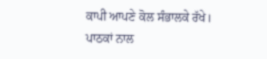ਕਾਪੀ ਆਪਣੇ ਕੋਲ ਸੰਭਾਲਕੇ ਰੱਖੇ।
ਪਾਠਕਾਂ ਨਾਲ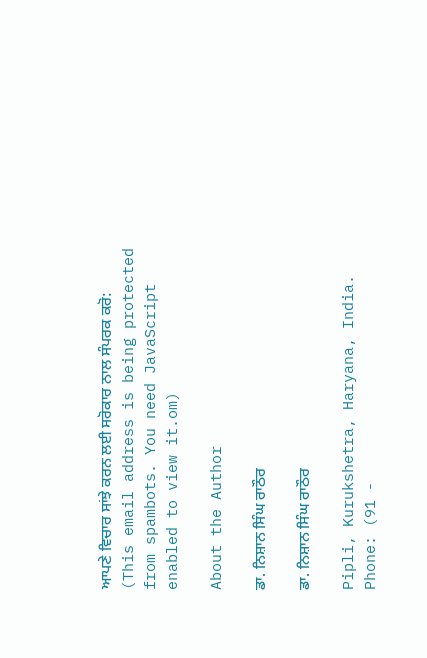ਆਪਣੇ ਵਿਚਾਰ ਸਾਂਝੇ ਕਰਨ ਲਈ ਸਰੋਕਾਰ ਨਾਲ ਸੰਪਰਕ ਕਰੋ: (This email address is being protected from spambots. You need JavaScript enabled to view it.om)

About the Author

ਡਾ. ਨਿਸ਼ਾਨ ਸਿੰਘ ਰਾਠੌਰ

ਡਾ. ਨਿਸ਼ਾਨ ਸਿੰਘ ਰਾਠੌਰ

Pipli, Kurukshetra, Haryana, India.
Phone: (91 -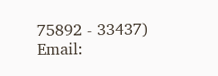75892 - 33437)
Email: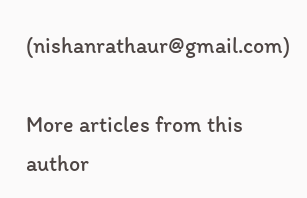(nishanrathaur@gmail.com)

More articles from this author